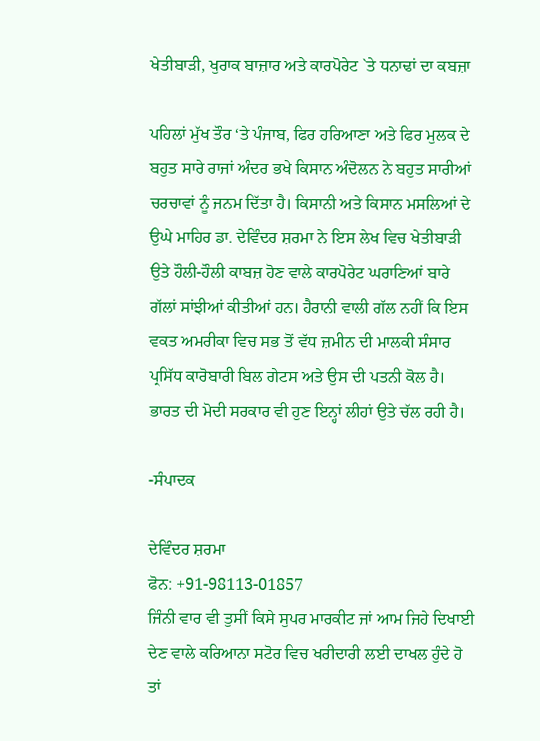ਖੇਤੀਬਾੜੀ, ਖੁਰਾਕ ਬਾਜ਼ਾਰ ਅਤੇ ਕਾਰਪੋਰੇਟ `ਤੇ ਧਨਾਢਾਂ ਦਾ ਕਬਜ਼ਾ

ਪਹਿਲਾਂ ਮੁੱਖ ਤੌਰ ‘ਤੇ ਪੰਜਾਬ, ਫਿਰ ਹਰਿਆਣਾ ਅਤੇ ਫਿਰ ਮੁਲਕ ਦੇ ਬਹੁਤ ਸਾਰੇ ਰਾਜਾਂ ਅੰਦਰ ਭਖੇ ਕਿਸਾਨ ਅੰਦੋਲਨ ਨੇ ਬਹੁਤ ਸਾਰੀਆਂ ਚਰਚਾਵਾਂ ਨੂੰ ਜਨਮ ਦਿੱਤਾ ਹੈ। ਕਿਸਾਨੀ ਅਤੇ ਕਿਸਾਨ ਮਸਲਿਆਂ ਦੇ ਉਘੇ ਮਾਹਿਰ ਡਾ. ਦੇਵਿੰਦਰ ਸ਼ਰਮਾ ਨੇ ਇਸ ਲੇਖ ਵਿਚ ਖੇਤੀਬਾੜੀ ਉਤੇ ਹੌਲੀ-ਹੌਲੀ ਕਾਬਜ਼ ਹੋਣ ਵਾਲੇ ਕਾਰਪੋਰੇਟ ਘਰਾਣਿਆਂ ਬਾਰੇ ਗੱਲਾਂ ਸਾਂਝੀਆਂ ਕੀਤੀਆਂ ਹਨ। ਹੈਰਾਨੀ ਵਾਲੀ ਗੱਲ ਨਹੀਂ ਕਿ ਇਸ ਵਕਤ ਅਮਰੀਕਾ ਵਿਚ ਸਭ ਤੋਂ ਵੱਧ ਜ਼ਮੀਨ ਦੀ ਮਾਲਕੀ ਸੰਸਾਰ ਪ੍ਰਸਿੱਧ ਕਾਰੋਬਾਰੀ ਬਿਲ ਗੇਟਸ ਅਤੇ ਉਸ ਦੀ ਪਤਨੀ ਕੋਲ ਹੈ। ਭਾਰਤ ਦੀ ਮੋਦੀ ਸਰਕਾਰ ਵੀ ਹੁਣ ਇਨ੍ਹਾਂ ਲੀਹਾਂ ਉਤੇ ਚੱਲ ਰਹੀ ਹੈ।

-ਸੰਪਾਦਕ

ਦੇਵਿੰਦਰ ਸ਼ਰਮਾ
ਫੋਨ: +91-98113-01857
ਜਿੰਨੀ ਵਾਰ ਵੀ ਤੁਸੀਂ ਕਿਸੇ ਸੁਪਰ ਮਾਰਕੀਟ ਜਾਂ ਆਮ ਜਿਹੇ ਦਿਖਾਈ ਦੇਣ ਵਾਲੇ ਕਰਿਆਨਾ ਸਟੋਰ ਵਿਚ ਖਰੀਦਾਰੀ ਲਈ ਦਾਖਲ ਹੁੰਦੇ ਹੋ ਤਾਂ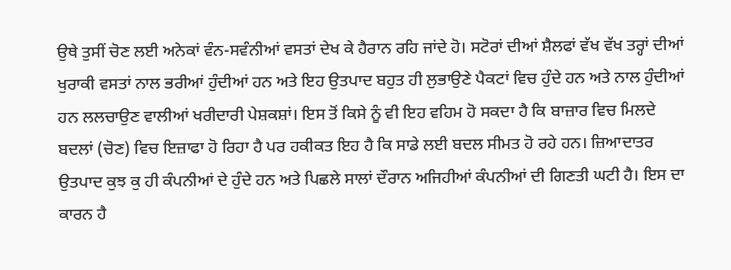ਉਥੇ ਤੁਸੀਂ ਚੋਣ ਲਈ ਅਨੇਕਾਂ ਵੰਨ-ਸਵੰਨੀਆਂ ਵਸਤਾਂ ਦੇਖ ਕੇ ਹੈਰਾਨ ਰਹਿ ਜਾਂਦੇ ਹੋ। ਸਟੋਰਾਂ ਦੀਆਂ ਸ਼ੈਲਫਾਂ ਵੱਖ ਵੱਖ ਤਰ੍ਹਾਂ ਦੀਆਂ ਖੁਰਾਕੀ ਵਸਤਾਂ ਨਾਲ ਭਰੀਆਂ ਹੁੰਦੀਆਂ ਹਨ ਅਤੇ ਇਹ ਉਤਪਾਦ ਬਹੁਤ ਹੀ ਲੁਭਾਉਣੇ ਪੈਕਟਾਂ ਵਿਚ ਹੁੰਦੇ ਹਨ ਅਤੇ ਨਾਲ ਹੁੰਦੀਆਂ ਹਨ ਲਲਚਾਉਣ ਵਾਲੀਆਂ ਖਰੀਦਾਰੀ ਪੇਸ਼ਕਸ਼ਾਂ। ਇਸ ਤੋਂ ਕਿਸੇ ਨੂੰ ਵੀ ਇਹ ਵਹਿਮ ਹੋ ਸਕਦਾ ਹੈ ਕਿ ਬਾਜ਼ਾਰ ਵਿਚ ਮਿਲਦੇ ਬਦਲਾਂ (ਚੋਣ) ਵਿਚ ਇਜ਼ਾਫਾ ਹੋ ਰਿਹਾ ਹੈ ਪਰ ਹਕੀਕਤ ਇਹ ਹੈ ਕਿ ਸਾਡੇ ਲਈ ਬਦਲ ਸੀਮਤ ਹੋ ਰਹੇ ਹਨ। ਜ਼ਿਆਦਾਤਰ ਉਤਪਾਦ ਕੁਝ ਕੁ ਹੀ ਕੰਪਨੀਆਂ ਦੇ ਹੁੰਦੇ ਹਨ ਅਤੇ ਪਿਛਲੇ ਸਾਲਾਂ ਦੌਰਾਨ ਅਜਿਹੀਆਂ ਕੰਪਨੀਆਂ ਦੀ ਗਿਣਤੀ ਘਟੀ ਹੈ। ਇਸ ਦਾ ਕਾਰਨ ਹੈ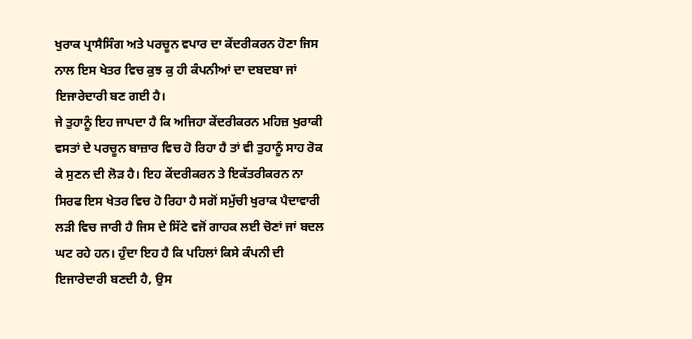ਖੁਰਾਕ ਪ੍ਰਾਸੈਸਿੰਗ ਅਤੇ ਪਰਚੂਨ ਵਪਾਰ ਦਾ ਕੇਂਦਰੀਕਰਨ ਹੋਣਾ ਜਿਸ ਨਾਲ ਇਸ ਖੇਤਰ ਵਿਚ ਕੁਝ ਕੁ ਹੀ ਕੰਪਨੀਆਂ ਦਾ ਦਬਦਬਾ ਜਾਂ ਇਜਾਰੇਦਾਰੀ ਬਣ ਗਈ ਹੈ।
ਜੇ ਤੁਹਾਨੂੰ ਇਹ ਜਾਪਦਾ ਹੈ ਕਿ ਅਜਿਹਾ ਕੇਂਦਰੀਕਰਨ ਮਹਿਜ਼ ਖੁਰਾਕੀ ਵਸਤਾਂ ਦੇ ਪਰਚੂਨ ਬਾਜ਼ਾਰ ਵਿਚ ਹੋ ਰਿਹਾ ਹੈ ਤਾਂ ਵੀ ਤੁਹਾਨੂੰ ਸਾਹ ਰੋਕ ਕੇ ਸੁਣਨ ਦੀ ਲੋੜ ਹੈ। ਇਹ ਕੇਂਦਰੀਕਰਨ ਤੇ ਇਕੱਤਰੀਕਰਨ ਨਾ ਸਿਰਫ ਇਸ ਖੇਤਰ ਵਿਚ ਹੋ ਰਿਹਾ ਹੈ ਸਗੋਂ ਸਮੁੱਚੀ ਖੁਰਾਕ ਪੈਦਾਵਾਰੀ ਲੜੀ ਵਿਚ ਜਾਰੀ ਹੈ ਜਿਸ ਦੇ ਸਿੱਟੇ ਵਜੋਂ ਗਾਹਕ ਲਈ ਚੋਣਾਂ ਜਾਂ ਬਦਲ ਘਟ ਰਹੇ ਹਨ। ਹੁੰਦਾ ਇਹ ਹੈ ਕਿ ਪਹਿਲਾਂ ਕਿਸੇ ਕੰਪਨੀ ਦੀ ਇਜਾਰੇਦਾਰੀ ਬਣਦੀ ਹੈ, ਉਸ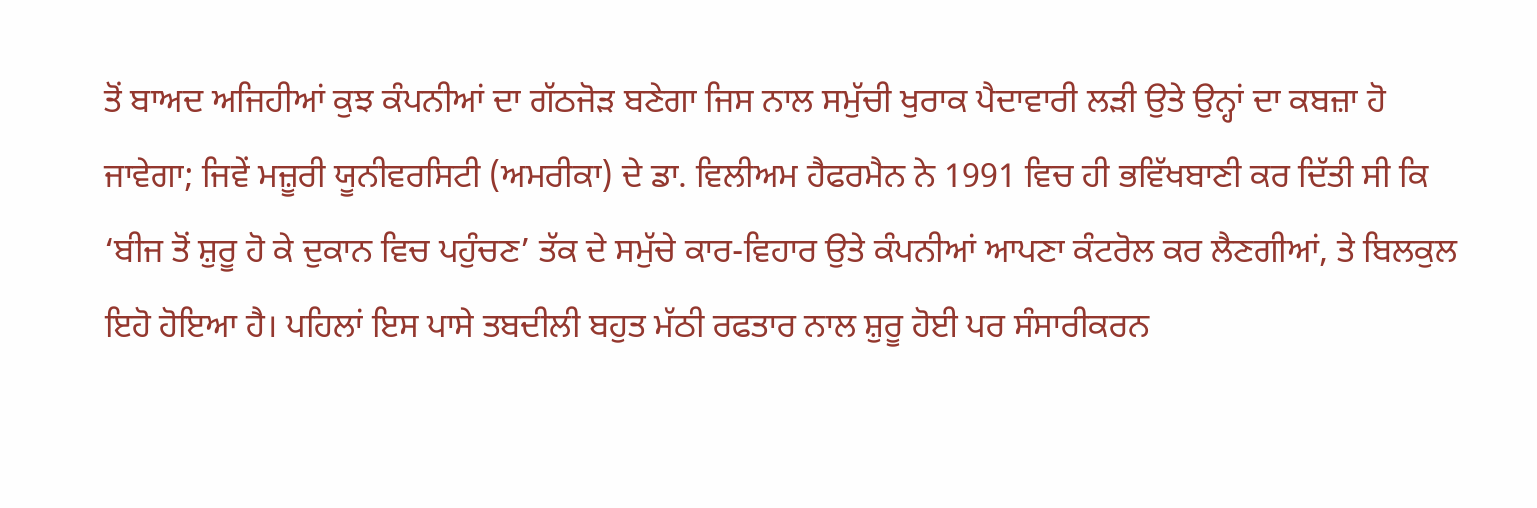ਤੋਂ ਬਾਅਦ ਅਜਿਹੀਆਂ ਕੁਝ ਕੰਪਨੀਆਂ ਦਾ ਗੱਠਜੋੜ ਬਣੇਗਾ ਜਿਸ ਨਾਲ ਸਮੁੱਚੀ ਖੁਰਾਕ ਪੈਦਾਵਾਰੀ ਲੜੀ ਉਤੇ ਉਨ੍ਹਾਂ ਦਾ ਕਬਜ਼ਾ ਹੋ ਜਾਵੇਗਾ; ਜਿਵੇਂ ਮਜ਼ੂਰੀ ਯੂਨੀਵਰਸਿਟੀ (ਅਮਰੀਕਾ) ਦੇ ਡਾ. ਵਿਲੀਅਮ ਹੈਫਰਮੈਨ ਨੇ 1991 ਵਿਚ ਹੀ ਭਵਿੱਖਬਾਣੀ ਕਰ ਦਿੱਤੀ ਸੀ ਕਿ ‘ਬੀਜ ਤੋਂ ਸ਼ੁਰੂ ਹੋ ਕੇ ਦੁਕਾਨ ਵਿਚ ਪਹੁੰਚਣ’ ਤੱਕ ਦੇ ਸਮੁੱਚੇ ਕਾਰ-ਵਿਹਾਰ ਉਤੇ ਕੰਪਨੀਆਂ ਆਪਣਾ ਕੰਟਰੋਲ ਕਰ ਲੈਣਗੀਆਂ, ਤੇ ਬਿਲਕੁਲ ਇਹੋ ਹੋਇਆ ਹੈ। ਪਹਿਲਾਂ ਇਸ ਪਾਸੇ ਤਬਦੀਲੀ ਬਹੁਤ ਮੱਠੀ ਰਫਤਾਰ ਨਾਲ ਸ਼ੁਰੂ ਹੋਈ ਪਰ ਸੰਸਾਰੀਕਰਨ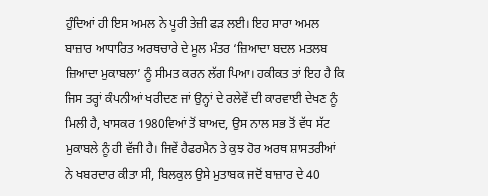ਹੁੰਦਿਆਂ ਹੀ ਇਸ ਅਮਲ ਨੇ ਪੂਰੀ ਤੇਜ਼ੀ ਫੜ ਲਈ। ਇਹ ਸਾਰਾ ਅਮਲ ਬਾਜ਼ਾਰ ਆਧਾਰਿਤ ਅਰਥਚਾਰੇ ਦੇ ਮੂਲ ਮੰਤਰ ‘ਜ਼ਿਆਦਾ ਬਦਲ ਮਤਲਬ ਜ਼ਿਆਦਾ ਮੁਕਾਬਲਾ’ ਨੂੰ ਸੀਮਤ ਕਰਨ ਲੱਗ ਪਿਆ। ਹਕੀਕਤ ਤਾਂ ਇਹ ਹੈ ਕਿ ਜਿਸ ਤਰ੍ਹਾਂ ਕੰਪਨੀਆਂ ਖਰੀਦਣ ਜਾਂ ਉਨ੍ਹਾਂ ਦੇ ਰਲੇਵੇਂ ਦੀ ਕਾਰਵਾਈ ਦੇਖਣ ਨੂੰ ਮਿਲੀ ਹੈ, ਖਾਸਕਰ 1980ਵਿਆਂ ਤੋਂ ਬਾਅਦ, ਉਸ ਨਾਲ ਸਭ ਤੋਂ ਵੱਧ ਸੱਟ ਮੁਕਾਬਲੇ ਨੂੰ ਹੀ ਵੱਜੀ ਹੈ। ਜਿਵੇਂ ਹੈਫਰਮੈਨ ਤੇ ਕੁਝ ਹੋਰ ਅਰਥ ਸ਼ਾਸਤਰੀਆਂ ਨੇ ਖਬਰਦਾਰ ਕੀਤਾ ਸੀ, ਬਿਲਕੁਲ ਉਸੇ ਮੁਤਾਬਕ ਜਦੋਂ ਬਾਜ਼ਾਰ ਦੇ 40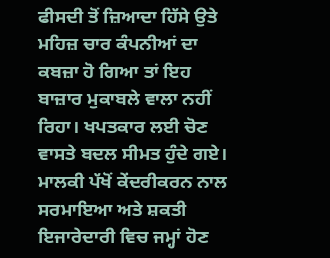ਫੀਸਦੀ ਤੋਂ ਜ਼ਿਆਦਾ ਹਿੱਸੇ ਉਤੇ ਮਹਿਜ਼ ਚਾਰ ਕੰਪਨੀਆਂ ਦਾ ਕਬਜ਼ਾ ਹੋ ਗਿਆ ਤਾਂ ਇਹ ਬਾਜ਼ਾਰ ਮੁਕਾਬਲੇ ਵਾਲਾ ਨਹੀਂ ਰਿਹਾ। ਖਪਤਕਾਰ ਲਈ ਚੋਣ ਵਾਸਤੇ ਬਦਲ ਸੀਮਤ ਹੁੰਦੇ ਗਏ।
ਮਾਲਕੀ ਪੱਖੋਂ ਕੇਂਦਰੀਕਰਨ ਨਾਲ ਸਰਮਾਇਆ ਅਤੇ ਸ਼ਕਤੀ ਇਜਾਰੇਦਾਰੀ ਵਿਚ ਜਮ੍ਹਾਂ ਹੋਣ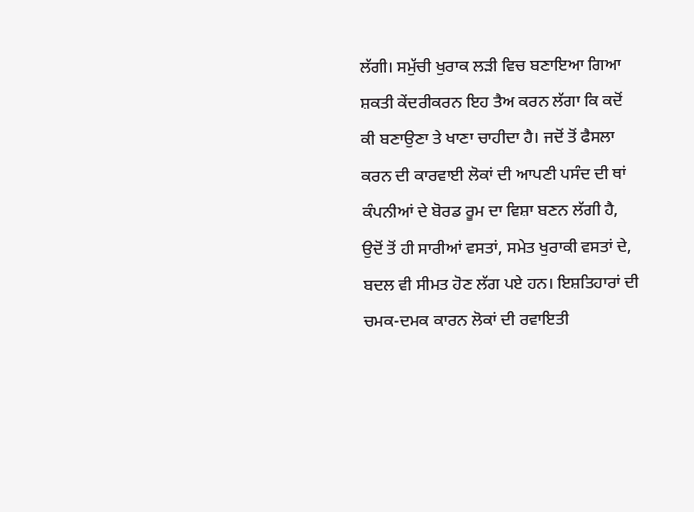ਲੱਗੀ। ਸਮੁੱਚੀ ਖੁਰਾਕ ਲੜੀ ਵਿਚ ਬਣਾਇਆ ਗਿਆ ਸ਼ਕਤੀ ਕੇਂਦਰੀਕਰਨ ਇਹ ਤੈਅ ਕਰਨ ਲੱਗਾ ਕਿ ਕਦੋਂ ਕੀ ਬਣਾਉਣਾ ਤੇ ਖਾਣਾ ਚਾਹੀਦਾ ਹੈ। ਜਦੋਂ ਤੋਂ ਫੈਸਲਾ ਕਰਨ ਦੀ ਕਾਰਵਾਈ ਲੋਕਾਂ ਦੀ ਆਪਣੀ ਪਸੰਦ ਦੀ ਥਾਂ ਕੰਪਨੀਆਂ ਦੇ ਬੋਰਡ ਰੂਮ ਦਾ ਵਿਸ਼ਾ ਬਣਨ ਲੱਗੀ ਹੈ, ਉਦੋਂ ਤੋਂ ਹੀ ਸਾਰੀਆਂ ਵਸਤਾਂ, ਸਮੇਤ ਖੁਰਾਕੀ ਵਸਤਾਂ ਦੇ, ਬਦਲ ਵੀ ਸੀਮਤ ਹੋਣ ਲੱਗ ਪਏ ਹਨ। ਇਸ਼ਤਿਹਾਰਾਂ ਦੀ ਚਮਕ-ਦਮਕ ਕਾਰਨ ਲੋਕਾਂ ਦੀ ਰਵਾਇਤੀ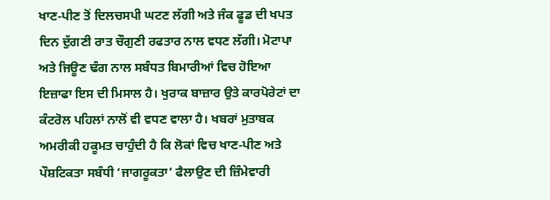ਖਾਣ-ਪੀਣ ਤੋਂ ਦਿਲਚਸਪੀ ਘਟਣ ਲੱਗੀ ਅਤੇ ਜੰਕ ਫੂਡ ਦੀ ਖਪਤ ਦਿਨ ਦੁੱਗਣੀ ਰਾਤ ਚੌਗੁਣੀ ਰਫਤਾਰ ਨਾਲ ਵਧਣ ਲੱਗੀ। ਮੋਟਾਪਾ ਅਤੇ ਜਿਊਣ ਢੰਗ ਨਾਲ ਸਬੰਧਤ ਬਿਮਾਰੀਆਂ ਵਿਚ ਹੋਇਆ ਇਜ਼ਾਫਾ ਇਸ ਦੀ ਮਿਸਾਲ ਹੈ। ਖੁਰਾਕ ਬਾਜ਼ਾਰ ਉਤੇ ਕਾਰਪੋਰੇਟਾਂ ਦਾ ਕੰਟਰੋਲ ਪਹਿਲਾਂ ਨਾਲੋਂ ਵੀ ਵਧਣ ਵਾਲਾ ਹੈ। ਖਬਰਾਂ ਮੁਤਾਬਕ ਅਮਰੀਕੀ ਹਕੂਮਤ ਚਾਹੁੰਦੀ ਹੈ ਕਿ ਲੋਕਾਂ ਵਿਚ ਖਾਣ-ਪੀਣ ਅਤੇ ਪੌਸ਼ਟਿਕਤਾ ਸਬੰਧੀ ‘ਜਾਗਰੂਕਤਾ’ ਫੈਲਾਉਣ ਦੀ ਜ਼ਿੰਮੇਵਾਰੀ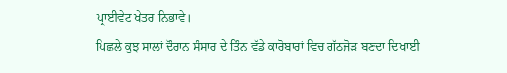ਪ੍ਰਾਈਵੇਟ ਖੇਤਰ ਨਿਭਾਵੇ।
ਪਿਛਲੇ ਕੁਝ ਸਾਲਾਂ ਦੌਰਾਨ ਸੰਸਾਰ ਦੇ ਤਿੰਨ ਵੱਡੇ ਕਾਰੋਬਾਰਾਂ ਵਿਚ ਗੱਠਜੋੜ ਬਣਦਾ ਦਿਖਾਈ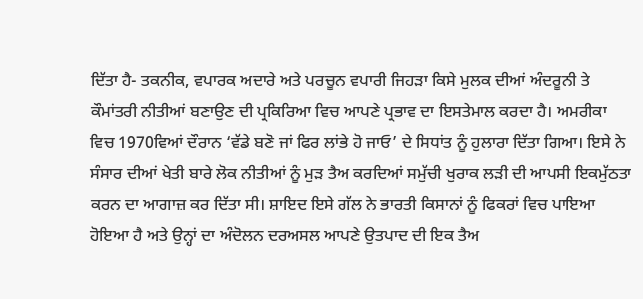ਦਿੱਤਾ ਹੈ- ਤਕਨੀਕ, ਵਪਾਰਕ ਅਦਾਰੇ ਅਤੇ ਪਰਚੂਨ ਵਪਾਰੀ ਜਿਹੜਾ ਕਿਸੇ ਮੁਲਕ ਦੀਆਂ ਅੰਦਰੂਨੀ ਤੇ ਕੌਮਾਂਤਰੀ ਨੀਤੀਆਂ ਬਣਾਉਣ ਦੀ ਪ੍ਰਕਿਰਿਆ ਵਿਚ ਆਪਣੇ ਪ੍ਰਭਾਵ ਦਾ ਇਸਤੇਮਾਲ ਕਰਦਾ ਹੈ। ਅਮਰੀਕਾ ਵਿਚ 1970ਵਿਆਂ ਦੌਰਾਨ ‘ਵੱਡੇ ਬਣੋ ਜਾਂ ਫਿਰ ਲਾਂਭੇ ਹੋ ਜਾਓ’ ਦੇ ਸਿਧਾਂਤ ਨੂੰ ਹੁਲਾਰਾ ਦਿੱਤਾ ਗਿਆ। ਇਸੇ ਨੇ ਸੰਸਾਰ ਦੀਆਂ ਖੇਤੀ ਬਾਰੇ ਲੋਕ ਨੀਤੀਆਂ ਨੂੰ ਮੁੜ ਤੈਅ ਕਰਦਿਆਂ ਸਮੁੱਚੀ ਖੁਰਾਕ ਲੜੀ ਦੀ ਆਪਸੀ ਇਕਮੁੱਠਤਾ ਕਰਨ ਦਾ ਆਗਾਜ਼ ਕਰ ਦਿੱਤਾ ਸੀ। ਸ਼ਾਇਦ ਇਸੇ ਗੱਲ ਨੇ ਭਾਰਤੀ ਕਿਸਾਨਾਂ ਨੂੰ ਫਿਕਰਾਂ ਵਿਚ ਪਾਇਆ ਹੋਇਆ ਹੈ ਅਤੇ ਉਨ੍ਹਾਂ ਦਾ ਅੰਦੋਲਨ ਦਰਅਸਲ ਆਪਣੇ ਉਤਪਾਦ ਦੀ ਇਕ ਤੈਅ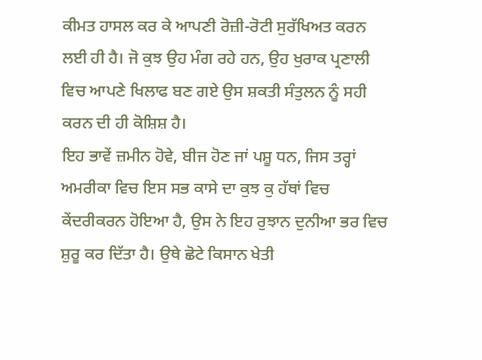ਕੀਮਤ ਹਾਸਲ ਕਰ ਕੇ ਆਪਣੀ ਰੋਜ਼ੀ-ਰੋਟੀ ਸੁਰੱਖਿਅਤ ਕਰਨ ਲਈ ਹੀ ਹੈ। ਜੋ ਕੁਝ ਉਹ ਮੰਗ ਰਹੇ ਹਨ, ਉਹ ਖੁਰਾਕ ਪ੍ਰਣਾਲੀ ਵਿਚ ਆਪਣੇ ਖਿਲਾਫ ਬਣ ਗਏ ਉਸ ਸ਼ਕਤੀ ਸੰਤੁਲਨ ਨੂੰ ਸਹੀ ਕਰਨ ਦੀ ਹੀ ਕੋਸ਼ਿਸ਼ ਹੈ।
ਇਹ ਭਾਵੇਂ ਜ਼ਮੀਨ ਹੋਵੇ, ਬੀਜ ਹੋਣ ਜਾਂ ਪਸ਼ੂ ਧਨ, ਜਿਸ ਤਰ੍ਹਾਂ ਅਮਰੀਕਾ ਵਿਚ ਇਸ ਸਭ ਕਾਸੇ ਦਾ ਕੁਝ ਕੁ ਹੱਥਾਂ ਵਿਚ ਕੇਂਦਰੀਕਰਨ ਹੋਇਆ ਹੈ, ਉਸ ਨੇ ਇਹ ਰੁਝਾਨ ਦੁਨੀਆ ਭਰ ਵਿਚ ਸ਼ੁਰੂ ਕਰ ਦਿੱਤਾ ਹੈ। ਉਥੇ ਛੋਟੇ ਕਿਸਾਨ ਖੇਤੀ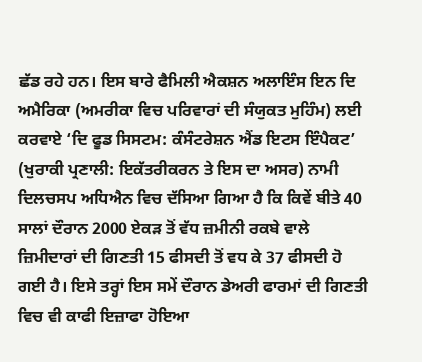ਛੱਡ ਰਹੇ ਹਨ। ਇਸ ਬਾਰੇ ਫੈਮਿਲੀ ਐਕਸ਼ਨ ਅਲਾਇੰਸ ਇਨ ਦਿ ਅਮੈਰਿਕਾ (ਅਮਰੀਕਾ ਵਿਚ ਪਰਿਵਾਰਾਂ ਦੀ ਸੰਯੁਕਤ ਮੁਹਿੰਮ) ਲਈ ਕਰਵਾਏ ‘ਦਿ ਫੂਡ ਸਿਸਟਮ: ਕੰਸੰਟਰੇਸ਼ਨ ਐਂਡ ਇਟਸ ਇੰਪੈਕਟ’ (ਖੁਰਾਕੀ ਪ੍ਰਣਾਲੀ: ਇਕੱਤਰੀਕਰਨ ਤੇ ਇਸ ਦਾ ਅਸਰ) ਨਾਮੀ ਦਿਲਚਸਪ ਅਧਿਐਨ ਵਿਚ ਦੱਸਿਆ ਗਿਆ ਹੈ ਕਿ ਕਿਵੇਂ ਬੀਤੇ 40 ਸਾਲਾਂ ਦੌਰਾਨ 2000 ਏਕੜ ਤੋਂ ਵੱਧ ਜ਼ਮੀਨੀ ਰਕਬੇ ਵਾਲੇ ਜ਼ਿਮੀਦਾਰਾਂ ਦੀ ਗਿਣਤੀ 15 ਫੀਸਦੀ ਤੋਂ ਵਧ ਕੇ 37 ਫੀਸਦੀ ਹੋ ਗਈ ਹੈ। ਇਸੇ ਤਰ੍ਹਾਂ ਇਸ ਸਮੇਂ ਦੌਰਾਨ ਡੇਅਰੀ ਫਾਰਮਾਂ ਦੀ ਗਿਣਤੀ ਵਿਚ ਵੀ ਕਾਫੀ ਇਜ਼ਾਫਾ ਹੋਇਆ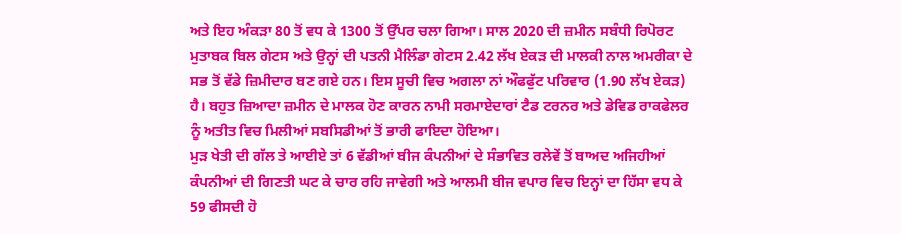ਅਤੇ ਇਹ ਅੰਕੜਾ 80 ਤੋਂ ਵਧ ਕੇ 1300 ਤੋਂ ਉੱਪਰ ਚਲਾ ਗਿਆ। ਸਾਲ 2020 ਦੀ ਜ਼ਮੀਨ ਸਬੰਧੀ ਰਿਪੋਰਟ ਮੁਤਾਬਕ ਬਿਲ ਗੇਟਸ ਅਤੇ ਉਨ੍ਹਾਂ ਦੀ ਪਤਨੀ ਮੈਲਿੰਡਾ ਗੇਟਸ 2.42 ਲੱਖ ਏਕੜ ਦੀ ਮਾਲਕੀ ਨਾਲ ਅਮਰੀਕਾ ਦੇ ਸਭ ਤੋਂ ਵੱਡੇ ਜ਼ਿਮੀਦਾਰ ਬਣ ਗਏ ਹਨ। ਇਸ ਸੂਚੀ ਵਿਚ ਅਗਲਾ ਨਾਂ ਔਫਫੁੱਟ ਪਰਿਵਾਰ (1.90 ਲੱਖ ਏਕੜ) ਹੈ। ਬਹੁਤ ਜ਼ਿਆਦਾ ਜ਼ਮੀਨ ਦੇ ਮਾਲਕ ਹੋਣ ਕਾਰਨ ਨਾਮੀ ਸਰਮਾਏਦਾਰਾਂ ਟੈਡ ਟਰਨਰ ਅਤੇ ਡੇਵਿਡ ਰਾਕਫੇਲਰ ਨੂੰ ਅਤੀਤ ਵਿਚ ਮਿਲੀਆਂ ਸਬਸਿਡੀਆਂ ਤੋਂ ਭਾਰੀ ਫਾਇਦਾ ਹੋਇਆ।
ਮੁੜ ਖੇਤੀ ਦੀ ਗੱਲ ਤੇ ਆਈਏ ਤਾਂ 6 ਵੱਡੀਆਂ ਬੀਜ ਕੰਪਨੀਆਂ ਦੇ ਸੰਭਾਵਿਤ ਰਲੇਵੇਂ ਤੋਂ ਬਾਅਦ ਅਜਿਹੀਆਂ ਕੰਪਨੀਆਂ ਦੀ ਗਿਣਤੀ ਘਟ ਕੇ ਚਾਰ ਰਹਿ ਜਾਵੇਗੀ ਅਤੇ ਆਲਮੀ ਬੀਜ ਵਪਾਰ ਵਿਚ ਇਨ੍ਹਾਂ ਦਾ ਹਿੱਸਾ ਵਧ ਕੇ 59 ਫੀਸਦੀ ਹੋ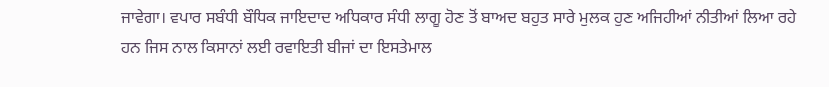ਜਾਵੇਗਾ। ਵਪਾਰ ਸਬੰਧੀ ਬੌਧਿਕ ਜਾਇਦਾਦ ਅਧਿਕਾਰ ਸੰਧੀ ਲਾਗੂ ਹੋਣ ਤੋਂ ਬਾਅਦ ਬਹੁਤ ਸਾਰੇ ਮੁਲਕ ਹੁਣ ਅਜਿਹੀਆਂ ਨੀਤੀਆਂ ਲਿਆ ਰਹੇ ਹਨ ਜਿਸ ਨਾਲ ਕਿਸਾਨਾਂ ਲਈ ਰਵਾਇਤੀ ਬੀਜਾਂ ਦਾ ਇਸਤੇਮਾਲ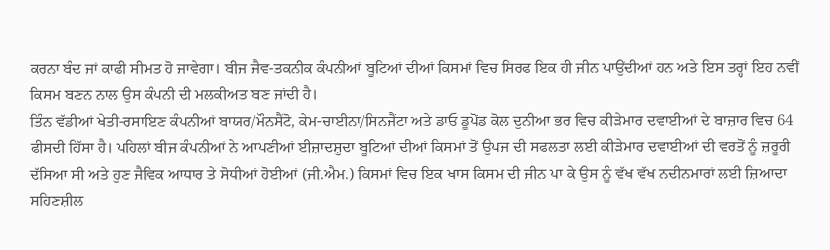ਕਰਨਾ ਬੰਦ ਜਾਂ ਕਾਫੀ ਸੀਮਤ ਹੋ ਜਾਵੇਗਾ। ਬੀਜ ਜੈਵ-ਤਕਨੀਕ ਕੰਪਨੀਆਂ ਬੂਟਿਆਂ ਦੀਆਂ ਕਿਸਮਾਂ ਵਿਚ ਸਿਰਫ ਇਕ ਹੀ ਜੀਨ ਪਾਉਂਦੀਆਂ ਹਨ ਅਤੇ ਇਸ ਤਰ੍ਹਾਂ ਇਹ ਨਵੀਂ ਕਿਸਮ ਬਣਨ ਨਾਲ ਉਸ ਕੰਪਨੀ ਦੀ ਮਲਕੀਅਤ ਬਣ ਜਾਂਦੀ ਹੈ।
ਤਿੰਨ ਵੱਡੀਆਂ ਖੇਤੀ-ਰਸਾਇਣ ਕੰਪਨੀਆਂ ਬਾਯਰ/ਮੌਨਸੈਂਟੋ, ਕੇਮ-ਚਾਈਨਾ/ਸਿਨਜੈਂਟਾ ਅਤੇ ਡਾਓ ਡੂਪੋਂਡ ਕੋਲ ਦੁਨੀਆ ਭਰ ਵਿਚ ਕੀੜੇਮਾਰ ਦਵਾਈਆਂ ਦੇ ਬਾਜ਼ਾਰ ਵਿਚ 64 ਫੀਸਦੀ ਹਿੱਸਾ ਹੈ। ਪਹਿਲਾਂ ਬੀਜ ਕੰਪਨੀਆਂ ਨੇ ਆਪਣੀਆਂ ਈਜ਼ਾਦਸ਼ੁਦਾ ਬੂਟਿਆਂ ਦੀਆਂ ਕਿਸਮਾਂ ਤੋਂ ਉਪਜ ਦੀ ਸਫਲਤਾ ਲਈ ਕੀੜੇਮਾਰ ਦਵਾਈਆਂ ਦੀ ਵਰਤੋਂ ਨੂੰ ਜ਼ਰੂਰੀ ਦੱਸਿਆ ਸੀ ਅਤੇ ਹੁਣ ਜੈਵਿਕ ਆਧਾਰ ਤੇ ਸੋਧੀਆਂ ਹੋਈਆਂ (ਜੀ.ਐਮ.) ਕਿਸਮਾਂ ਵਿਚ ਇਕ ਖਾਸ ਕਿਸਮ ਦੀ ਜੀਨ ਪਾ ਕੇ ਉਸ ਨੂੰ ਵੱਖ ਵੱਖ ਨਦੀਨਮਾਰਾਂ ਲਈ ਜ਼ਿਆਦਾ ਸਹਿਣਸ਼ੀਲ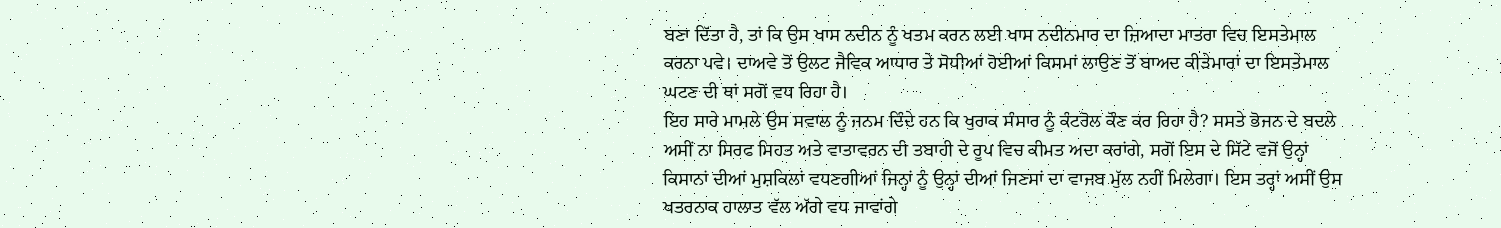ਬਣਾ ਦਿੱਤਾ ਹੈ, ਤਾਂ ਕਿ ਉਸ ਖਾਸ ਨਦੀਨ ਨੂੰ ਖਤਮ ਕਰਨ ਲਈ ਖਾਸ ਨਦੀਨਮਾਰ ਦਾ ਜ਼ਿਆਦਾ ਮਾਤਰਾ ਵਿਚ ਇਸਤੇਮਾਲ ਕਰਨਾ ਪਵੇ। ਦਾਅਵੇ ਤੋਂ ਉਲਟ ਜੈਵਿਕ ਆਧਾਰ ਤੇ ਸੋਧੀਆਂ ਹੋਈਆਂ ਕਿਸਮਾਂ ਲਾਉਣ ਤੋਂ ਬਾਅਦ ਕੀੜੇਮਾਰਾਂ ਦਾ ਇਸਤੇਮਾਲ ਘਟਣ ਦੀ ਥਾਂ ਸਗੋਂ ਵਧ ਰਿਹਾ ਹੈ।
ਇਹ ਸਾਰੇ ਮਾਮਲੇ ਉਸ ਸਵਾਲ ਨੂੰ ਜਨਮ ਦਿੰਦੇ ਹਨ ਕਿ ਖੁਰਾਕ ਸੰਸਾਰ ਨੂੰ ਕੰਟਰੋਲ ਕੌਣ ਕਰ ਰਿਹਾ ਹੈ? ਸਸਤੇ ਭੋਜਨ ਦੇ ਬਦਲੇ ਅਸੀਂ ਨਾ ਸਿਰਫ ਸਿਹਤ ਅਤੇ ਵਾਤਾਵਰਨ ਦੀ ਤਬਾਹੀ ਦੇ ਰੂਪ ਵਿਚ ਕੀਮਤ ਅਦਾ ਕਰਾਂਗੇ, ਸਗੋਂ ਇਸ ਦੇ ਸਿੱਟੇ ਵਜੋਂ ਉਨ੍ਹਾਂ ਕਿਸਾਨਾਂ ਦੀਆਂ ਮੁਸ਼ਕਿਲਾਂ ਵਧਣਗੀਆਂ ਜਿਨ੍ਹਾਂ ਨੂੰ ਉਨ੍ਹਾਂ ਦੀਆਂ ਜਿਣਸਾਂ ਦਾ ਵਾਜਬ ਮੁੱਲ ਨਹੀਂ ਮਿਲੇਗਾ। ਇਸ ਤਰ੍ਹਾਂ ਅਸੀਂ ਉਸ ਖਤਰਨਾਕ ਹਾਲਾਤ ਵੱਲ ਅੱਗੇ ਵਧ ਜਾਵਾਂਗੇ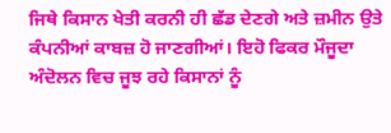ਜਿਥੇ ਕਿਸਾਨ ਖੇਤੀ ਕਰਨੀ ਹੀ ਛੱਡ ਦੇਣਗੇ ਅਤੇ ਜ਼ਮੀਨ ਉਤੇ ਕੰਪਨੀਆਂ ਕਾਬਜ਼ ਹੋ ਜਾਣਗੀਆਂ। ਇਹੋ ਫਿਕਰ ਮੌਜੂਦਾ ਅੰਦੋਲਨ ਵਿਚ ਜੂਝ ਰਹੇ ਕਿਸਾਨਾਂ ਨੂੰ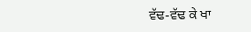ਵੱਢ-ਵੱਢ ਕੇ ਖਾ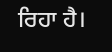ਰਿਹਾ ਹੈ।